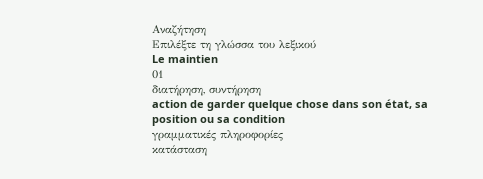Αναζήτηση
Επιλέξτε τη γλώσσα του λεξικού
Le maintien
01
διατήρηση, συντήρηση
action de garder quelque chose dans son état, sa position ou sa condition
γραμματικές πληροφορίες
κατάσταση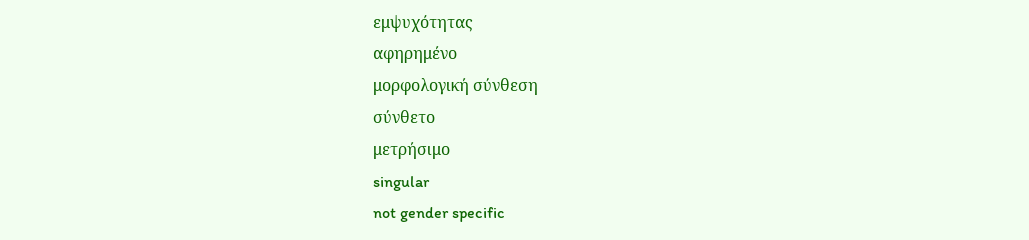εμψυχότητας
αφηρημένο
μορφολογική σύνθεση
σύνθετο
μετρήσιμο
singular
not gender specific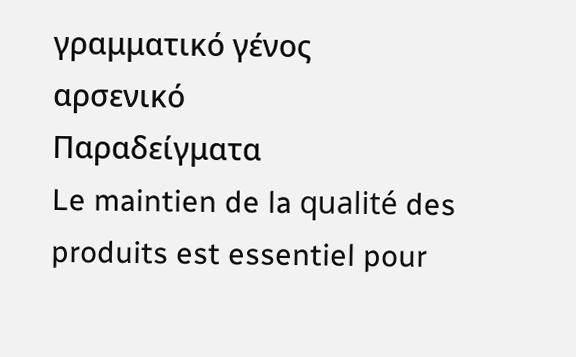γραμματικό γένος
αρσενικό
Παραδείγματα
Le maintien de la qualité des produits est essentiel pour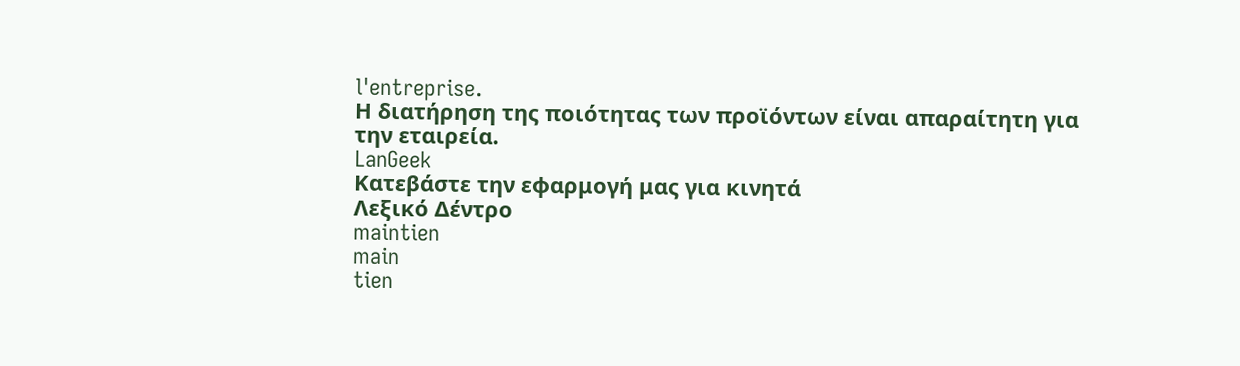l'entreprise.
Η διατήρηση της ποιότητας των προϊόντων είναι απαραίτητη για την εταιρεία.
LanGeek
Κατεβάστε την εφαρμογή μας για κινητά
Λεξικό Δέντρο
maintien
main
tien